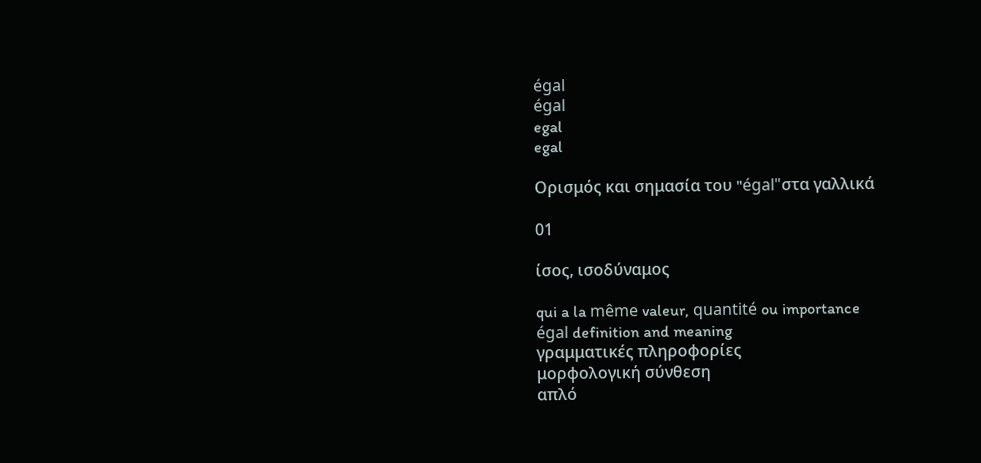égal
égal
egal
egal

Ορισμός και σημασία του "égal"στα γαλλικά

01

ίσος, ισοδύναμος

qui a la même valeur, quantité ou importance
égal definition and meaning
γραμματικές πληροφορίες
μορφολογική σύνθεση
απλό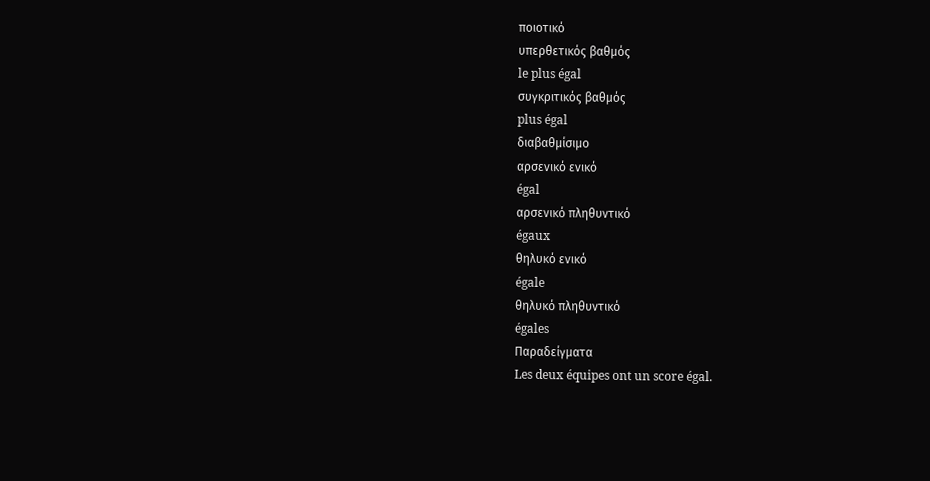ποιοτικό
υπερθετικός βαθμός
le plus égal
συγκριτικός βαθμός
plus égal
διαβαθμίσιμο
αρσενικό ενικό
égal
αρσενικό πληθυντικό
égaux
θηλυκό ενικό
égale
θηλυκό πληθυντικό
égales
Παραδείγματα
Les deux équipes ont un score égal.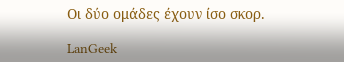Οι δύο ομάδες έχουν ίσο σκορ.

LanGeek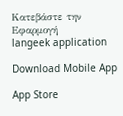Κατεβάστε την Εφαρμογή
langeek application

Download Mobile App

App Store